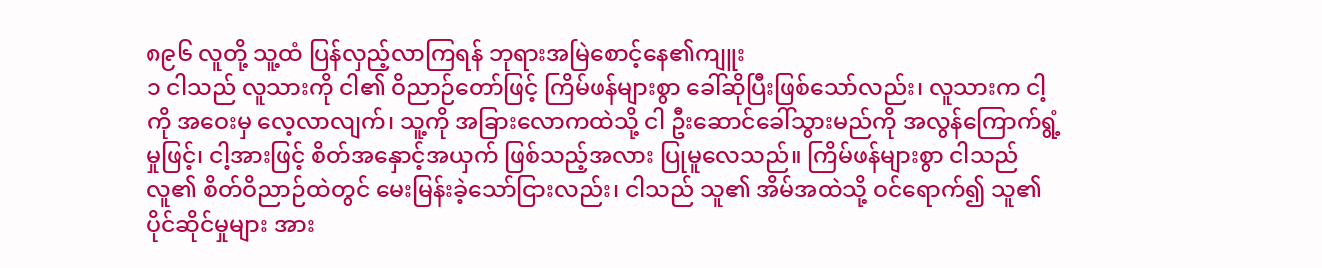၈၉၆ လူတို့ သူ့ထံ ပြန်လှည့်လာကြရန် ဘုရားအမြဲစောင့်နေ၏ကျူး
၁ ငါသည် လူသားကို ငါ၏ ဝိညာဉ်တော်ဖြင့် ကြိမ်ဖန်များစွာ ခေါ်ဆိုပြီးဖြစ်သော်လည်း၊ လူသားက ငါ့ကို အဝေးမှ လေ့လာလျက်၊ သူ့ကို အခြားလောကထဲသို့ ငါ ဦးဆောင်ခေါ်သွားမည်ကို အလွန်ကြောက်ရွံ့မှုဖြင့်၊ ငါ့အားဖြင့် စိတ်အနှောင့်အယှက် ဖြစ်သည့်အလား ပြုမူလေသည်။ ကြိမ်ဖန်များစွာ ငါသည် လူ၏ စိတ်ဝိညာဉ်ထဲတွင် မေးမြန်းခဲ့သော်ငြားလည်း၊ ငါသည် သူ၏ အိမ်အထဲသို့ ဝင်ရောက်၍ သူ၏ ပိုင်ဆိုင်မှုများ အား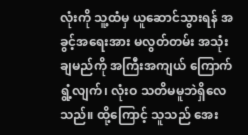လုံးကို သူ့ထံမှ ယူဆောင်သွားရန် အခွင့်အရေးအား မလွတ်တမ်း အသုံးချမည်ကို အကြီးအကျယ် ကြောက်ရွံ့လျက်၊ လုံးဝ သတိမမူဘဲရှိလေသည်။ ထို့ကြောင့် သူသည် အေး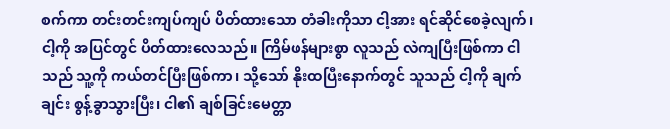စက်ကာ တင်းတင်းကျပ်ကျပ် ပိတ်ထားသော တံခါးကိုသာ ငါ့အား ရင်ဆိုင်စေခဲ့လျက်၊ ငါ့ကို အပြင်တွင် ပိတ်ထားလေသည်။ ကြိမ်ဖန်များစွာ လူသည် လဲကျပြီးဖြစ်ကာ ငါသည် သူ့ကို ကယ်တင်ပြီးဖြစ်ကာ၊ သို့သော် နိုးထပြီးနောက်တွင် သူသည် ငါ့ကို ချက်ချင်း စွန့်ခွာသွားပြီး၊ ငါ၏ ချစ်ခြင်းမေတ္တာ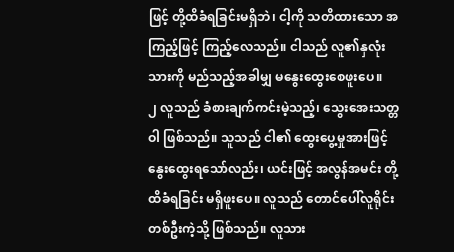ဖြင့် တို့ထိခံရခြင်းမရှိဘဲ၊ ငါ့ကို သတိထားသော အကြည့်ဖြင့် ကြည့်လေသည်။ ငါသည် လူ၏နှလုံးသားကို မည်သည့်အခါမျှ မနွေးထွေးစေဖူးပေ။
၂ လူသည် ခံစားချက်ကင်းမဲ့သည့်၊ သွေးအေးသတ္တဝါ ဖြစ်သည်။ သူသည် ငါ၏ ထွေးပွေ့မှုအားဖြင့် နွေးထွေးရသော်လည်း၊ ယင်းဖြင့် အလွန်အမင်း တို့ထိခံရခြင်း မရှိဖူးပေ။ လူသည် တောင်ပေါ်လူရိုင်း တစ်ဦးကဲ့သို့ ဖြစ်သည်။ လူသား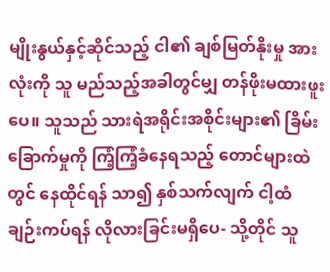မျိုးနွယ်နှင့်ဆိုင်သည့် ငါ၏ ချစ်မြတ်နိုးမှု အားလုံးကို သူ မည်သည့်အခါတွင်မျှ တန်ဖိုးမထားဖူးပေ။ သူသည် သားရဲအရိုင်းအစိုင်းများ၏ ခြိမ်းခြောက်မှုကို ကြံ့ကြံ့ခံနေရသည့် တောင်များထဲတွင် နေထိုင်ရန် သာ၍ နှစ်သက်လျက် ငါ့ထံ ချဉ်းကပ်ရန် လိုလားခြင်းမရှိပေ- သို့တိုင် သူ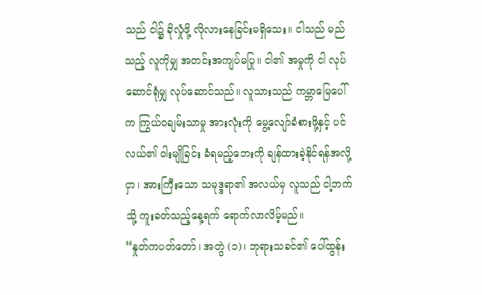သည် ငါ၌ ခိုလှုံဖို့ လိုလားနေခြင်းမရှိသေး။ ငါသည် မည်သည့် လူကိုမျှ အတင်းအကျပ်မပြု။ ငါ၏ အမှုကို ငါ လုပ်ဆောင်ရုံမျှ လုပ်ဆောင်သည်။ လူသားသည် ကမ္ဘာမြေပေါ်က ကြွယ်ဝချမ်းသာမှု အားလုံးကို မွေ့လျော်ခံစားဖို့နှင့် ပင်လယ်၏ ဝါးမျိုခြင်း ခံရမည့်ဘေးကို ချန်ထားခဲ့နိုင်ရန်အလို့ငှာ၊ အားကြီးသော သမုဒ္ဒရာ၏ အလယ်မှ လူသည် ငါ့ဘက်သို့ ကူးခတ်သည့်နေ့ရက် ရောက်လာလိမ့်မည်။
“နှုတ်ကပတ်တော်၊ အတွဲ (၁)၊ ဘုရားသခင်၏ ပေါ်ထွန်း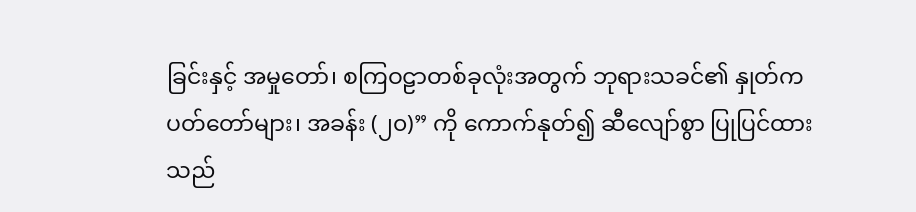ခြင်းနှင့် အမှုတော်၊ စကြဝဠာတစ်ခုလုံးအတွက် ဘုရားသခင်၏ နှုတ်ကပတ်တော်များ၊ အခန်း (၂၀)” ကို ကောက်နုတ်၍ ဆီလျော်စွာ ပြုပြင်ထားသည်